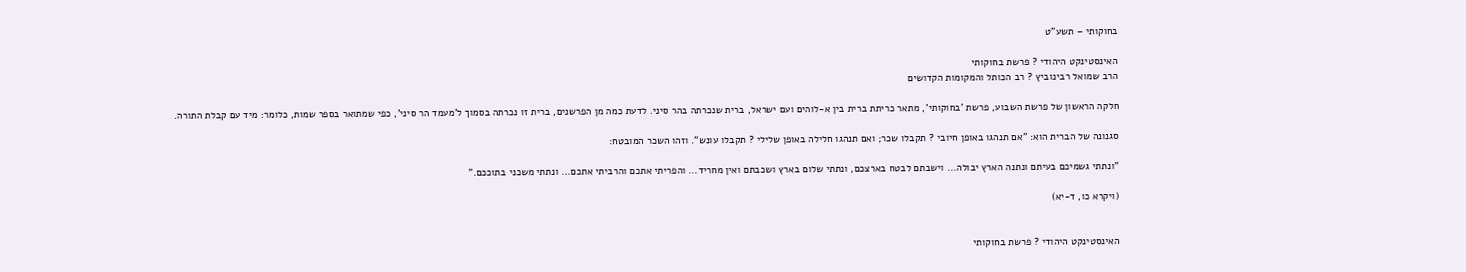בחוקותי – תשע"ט

האינסטינקט היהודי ? פרשת בחוקותי
הרב שמואל רבינוביץ ? רב הכותל והמקומות הקדושים

חלקה הראשון של פרשת השבוע, פרשת 'בחוקותי', מתאר כריתת ברית בין א-לוהים ועם ישראל, ברית שנכרתה בהר סיני. לדעת כמה מן הפרשנים, ברית זו נכרתה בסמוך ל'מעמד הר סיני', כפי שמתואר בספר שמות, כלומר: מיד עם קבלת התורה.

סגנונה של הברית הוא: "אם תנהגו באופן חיובי ? תקבלו שכר; ואם תנהגו חלילה באופן שלילי ? תקבלו עונש". וזהו השכר המובטח:

"ונתתי גשמיכם בעיתם ונתנה הארץ יבולה... וישבתם לבטח בארצכם, ונתתי שלום בארץ ושכבתם ואין מחריד... והפריתי אתכם והרביתי אתכם... ונתתי משכני בתוככם."

(ויקרא כו, ד-יא)


האינסטינקט היהודי ? פרשת בחוקותי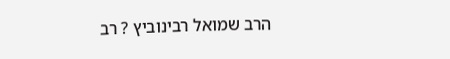הרב שמואל רבינוביץ ? רב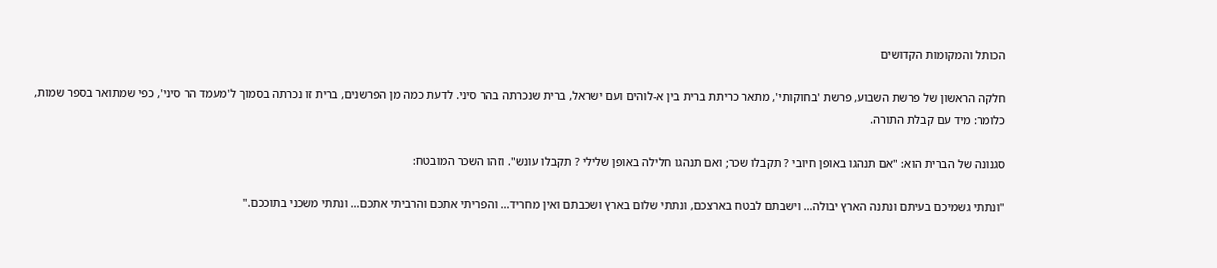הכותל והמקומות הקדושים

חלקה הראשון של פרשת השבוע, פרשת 'בחוקותי', מתאר כריתת ברית בין א-לוהים ועם ישראל, ברית שנכרתה בהר סיני. לדעת כמה מן הפרשנים, ברית זו נכרתה בסמוך ל'מעמד הר סיני', כפי שמתואר בספר שמות, כלומר: מיד עם קבלת התורה.

סגנונה של הברית הוא: "אם תנהגו באופן חיובי ? תקבלו שכר; ואם תנהגו חלילה באופן שלילי ? תקבלו עונש". וזהו השכר המובטח:

"ונתתי גשמיכם בעיתם ונתנה הארץ יבולה… וישבתם לבטח בארצכם, ונתתי שלום בארץ ושכבתם ואין מחריד… והפריתי אתכם והרביתי אתכם… ונתתי משכני בתוככם."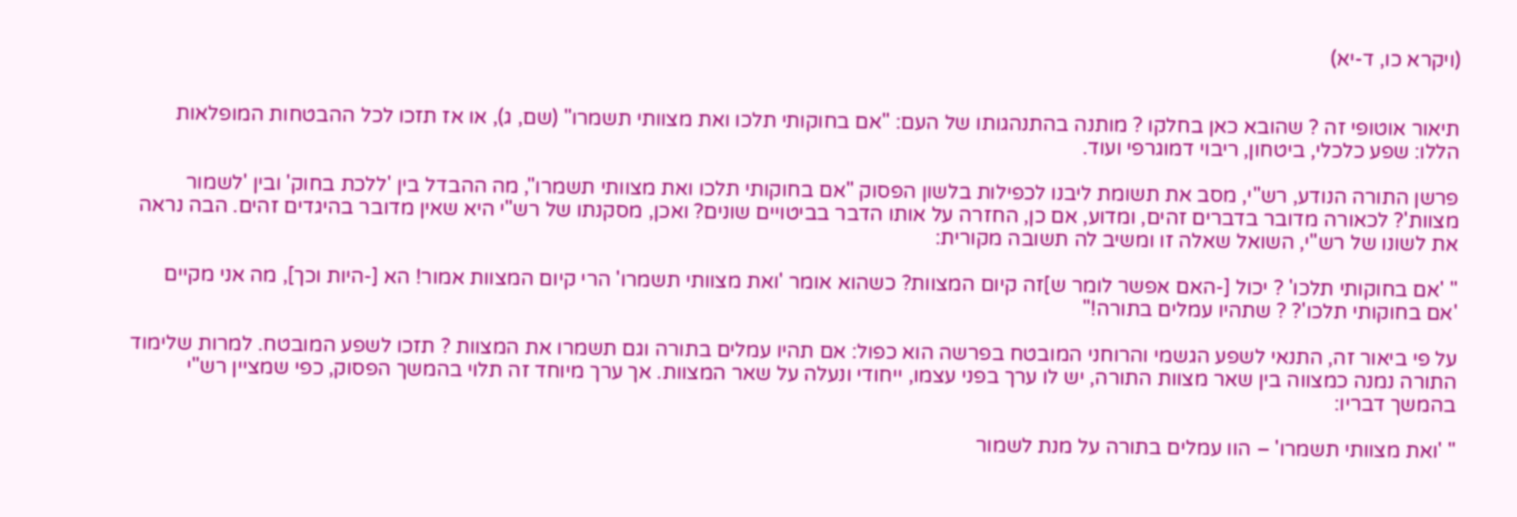(ויקרא כו, ד-יא)


תיאור אוטופי זה ? שהובא כאן בחלקו ? מותנה בהתנהגותו של העם: "אם בחוקותי תלכו ואת מצוותי תשמרו" (שם, ג), או אז תזכו לכל ההבטחות המופלאות הללו: שפע כלכלי, ביטחון, ריבוי דמוגרפי ועוד.

פרשן התורה הנודע, רש"י, מסב את תשומת ליבנו לכפילות בלשון הפסוק "אם בחוקותי תלכו ואת מצוותי תשמרו", מה ההבדל בין 'ללכת בחוק' ובין 'לשמור מצוות'? לכאורה מדובר בדברים זהים, ומדוע, אם כן, החזרה על אותו הדבר בביטויים שונים? ואכן, מסקנתו של רש"י היא שאין מדובר בהיגדים זהים. הבה נראה את לשונו של רש"י, השואל שאלה זו ומשיב לה תשובה מקורית:

" 'אם בחוקותי תלכו' ? יכול [-האם אפשר לומר ש]זה קיום המצוות? כשהוא אומר 'ואת מצוותי תשמרו' הרי קיום המצוות אמור! הא [-היות וכך], מה אני מקיים 'אם בחוקותי תלכו'? ? שתהיו עמלים בתורה!"

על פי ביאור זה, התנאי לשפע הגשמי והרוחני המובטח בפרשה הוא כפול: אם תהיו עמלים בתורה וגם תשמרו את המצוות ? תזכו לשפע המובטח. למרות שלימוד התורה נמנה כמצווה בין שאר מצוות התורה, יש לו ערך בפני עצמו, ייחודי ונעלה על שאר המצוות. אך ערך מיוחד זה תלוי בהמשך הפסוק, כפי שמציין רש"י בהמשך דבריו:

" 'ואת מצוותי תשמרו' – הוו עמלים בתורה על מנת לשמור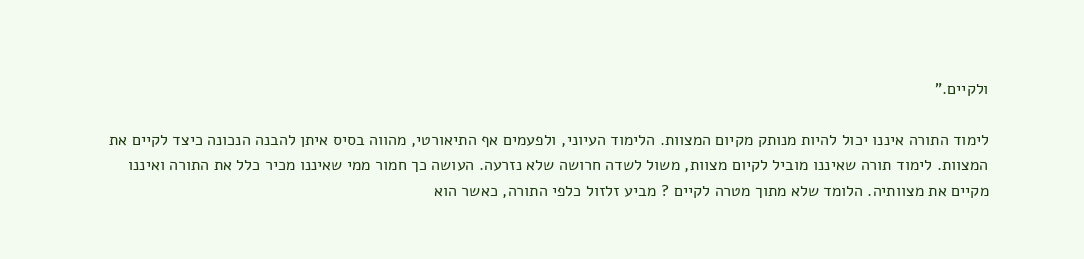ולקיים."

לימוד התורה איננו יכול להיות מנותק מקיום המצוות. הלימוד העיוני, ולפעמים אף התיאורטי, מהווה בסיס איתן להבנה הנכונה כיצד לקיים את המצוות. לימוד תורה שאיננו מוביל לקיום מצוות, משול לשדה חרושה שלא נזרעה. העושה כך חמור ממי שאיננו מכיר כלל את התורה ואיננו מקיים את מצוותיה. הלומד שלא מתוך מטרה לקיים ? מביע זלזול כלפי התורה, כאשר הוא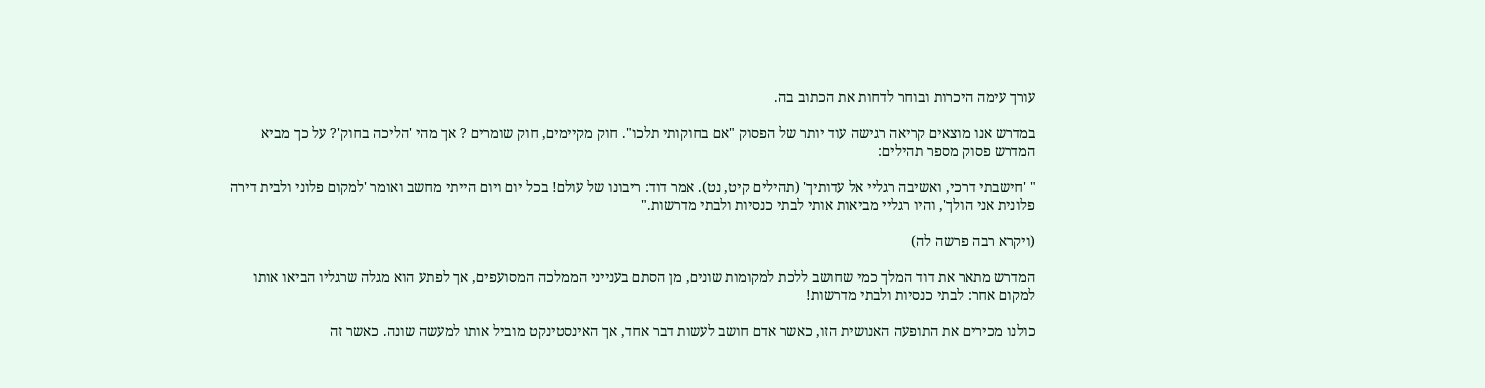עורך עימה היכרות ובוחר לדחות את הכתוב בה.

במדרש אנו מוצאים קריאה רגישה עוד יותר של הפסוק "אם בחוקותי תלכו". חוק מקיימים, חוק שומרים ? אך מהי 'הליכה בחוק'? על כך מביא המדרש פסוק מספר תהילים:

" 'חישבתי דרכי, ואשיבה רגליי אל עדותיך' (תהילים קיט, נט). אמר דוד: ריבונו של עולם! בכל יום ויום הייתי מחשב ואומר 'למקום פלוני ולבית דירה פלונית אני הולך', והיו רגליי מביאות אותי לבתי כנסיות ולבתי מדרשות."

(ויקרא רבה פרשה לה)

המדרש מתאר את דוד המלך כמי שחושב ללכת למקומות שונים, מן הסתם בענייני הממלכה המסועפים, אך לפתע הוא מגלה שרגליו הביאו אותו למקום אחר: לבתי כנסיות ולבתי מדרשות!

כולנו מכירים את התופעה האנושית הזו, כאשר אדם חושב לעשות דבר אחד, אך האינסטינקט מוביל אותו למעשה שונה. כאשר זה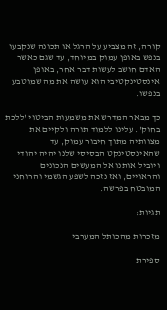קורה, זה מצביע על הרגל או תכונה שנקבעו בנפש באופן עמוק במיוחד, עד שגם כאשר האדם חושב לעשות דבר אחר, באופן אינסטינקטיבי הוא עושה את מה שמוטבע בנפשו.

כך מבאר המדרש את משמעות הביטוי 'ללכת בחוק'. עלינו ללמוד תורה ולקיים את מצוותיה מתוך חיבור עמוק, עד שהאינסטינקט הבסיסי שלנו יהיה יהודי ויוביל אותנו אל המעשים הנכונים והראויים, ואז נזכה לשפע הגשמי והרוחני המובטח בפרשה.

תגיות:

מזכרות מהכותל המערבי

ספירת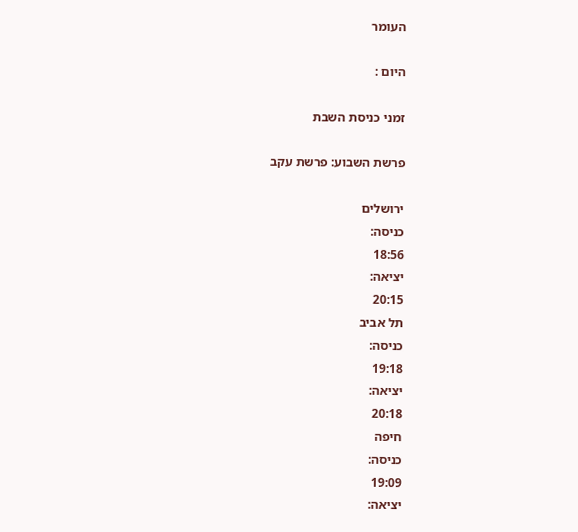העומר

היום :

זמני כניסת השבת

פרשת השבוע: פרשת עקב

ירושלים
כניסה:
18:56
יציאה:
20:15
תל אביב
כניסה:
19:18
יציאה:
20:18
חיפה
כניסה:
19:09
יציאה: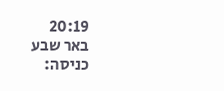20:19
באר שבע
כניסה: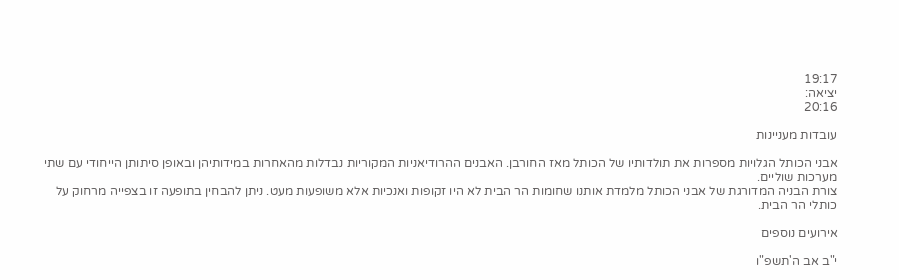19:17
יציאה:
20:16

עובדות מעניינות

אבני הכותל הגלויות מספרות את תולדותיו של הכותל מאז החורבן. האבנים ההרודיאניות המקוריות נבדלות מהאחרות במידותיהן ובאופן סיתותן הייחודי עם שתי מערכות שוליים.
צורת הבניה המדורגת של אבני הכותל מלמדת אותנו שחומות הר הבית לא היו זקופות ואנכיות אלא משופעות מעט. ניתן להבחין בתופעה זו בצפייה מרחוק על כותלי הר הבית.

אירועים נוספים

י"ב אב ה'תשפ"ו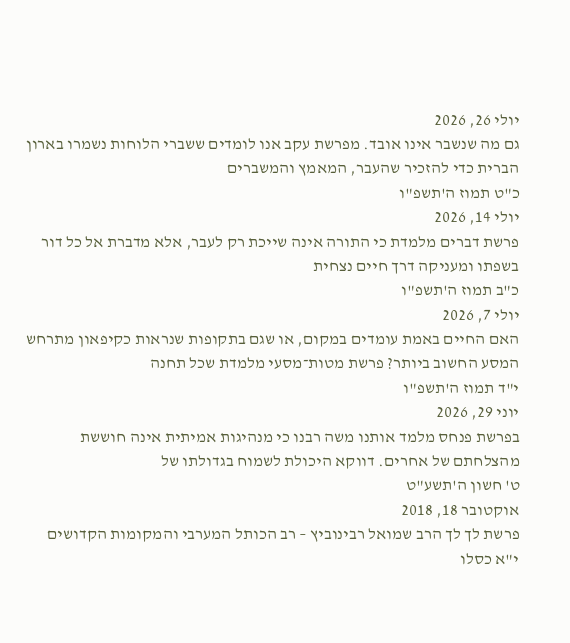יולי 26, 2026
גם מה שנשבר אינו אובד. מפרשת עקב אנו לומדים ששברי הלוחות נשמרו בארון הברית כדי להזכיר שהעבר, המאמץ והמשברים
כ"ט תמוז ה'תשפ"ו
יולי 14, 2026
פרשת דברים מלמדת כי התורה אינה שייכת רק לעבר, אלא מדברת אל כל דור בשפתו ומעניקה דרך חיים נצחית
כ"ב תמוז ה'תשפ"ו
יולי 7, 2026
האם החיים באמת עומדים במקום, או שגם בתקופות שנראות כקיפאון מתרחש המסע החשוב ביותר? פרשת מטות־מסעי מלמדת שכל תחנה
י"ד תמוז ה'תשפ"ו
יוני 29, 2026
בפרשת פנחס מלמד אותנו משה רבנו כי מנהיגות אמיתית אינה חוששת מהצלחתם של אחרים. דווקא היכולת לשמוח בגדולתו של
ט' חשון ה'תשע"ט
אוקטובר 18, 2018
פרשת לך לך הרב שמואל רבינוביץ – רב הכותל המערבי והמקומות הקדושים
י"א כסלו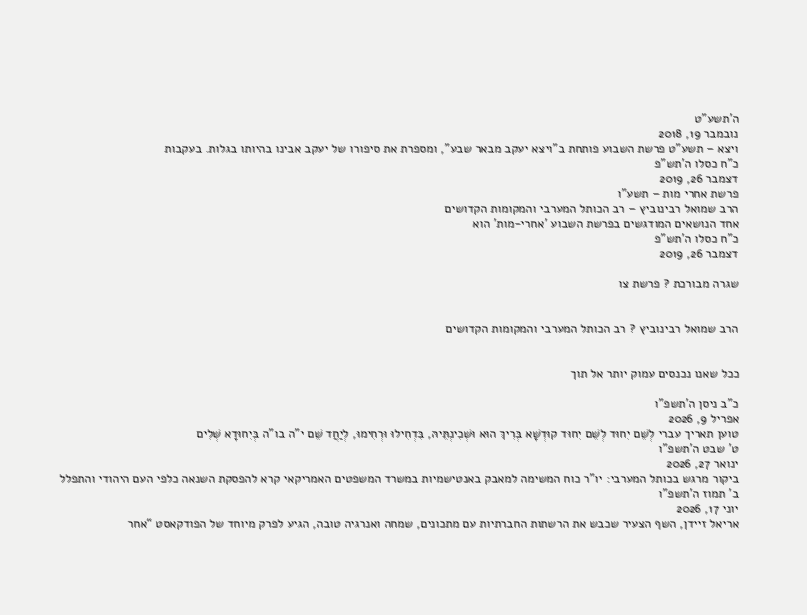ה'תשע"ט
נובמבר 19, 2018
ויצא – תשע"ט פרשת השבוע פותחת ב"ויצא יעקב מבאר שבע", ומספרת את סיפורו של יעקב אבינו בהיותו בגלות. בעקבות
כ"ח כסלו ה'תש"פ
דצמבר 26, 2019
פרשת אחרי מות – תשע"ו
הרב שמואל רבינוביץ – רב הכותל המערבי והמקומות הקדושים
אחד הנושאים המודגשים בפרשת השבוע 'אחרי-מות' הוא
כ"ח כסלו ה'תש"פ
דצמבר 26, 2019

שגרה מבורכת ? פרשת צו


הרב שמואל רבינוביץ ? רב הכותל המערבי והמקומות הקדושים


ככל שאנו נכנסים עמוק יותר אל תוך

כ"ב ניסן ה'תשפ"ו
אפריל 9, 2026
טוען תאריך עברי לְשֵׁם יִחוּד לְשֵׁם יִחוּד קוּדְשָׁא בְּרִיךְ הוּא וּשְׁכִינְתֵּיהּ, בִּדְחִילוּ וּרְחִימוּ, לְיַחֲד שֵׁם י"ה בו"ה בְּיִחוּדָא שְׁלִים
ט' שבט ה'תשפ"ו
ינואר 27, 2026
ביקור מרגש בכותל המערבי: יו"ר כוח המשימה למאבק באנטישמיות במשרד המשפטים האמריקאי קרא להפסקת השנאה כלפי העם היהודי והתפלל
ב' תמוז ה'תשפ"ו
יוני 17, 2026
אריאל זיידן, השף הצעיר שכבש את הרשתות החברתיות עם מתכונים, שמחה ואנרגיה טובה, הגיע לפרק מיוחד של הפודקאסט “אחר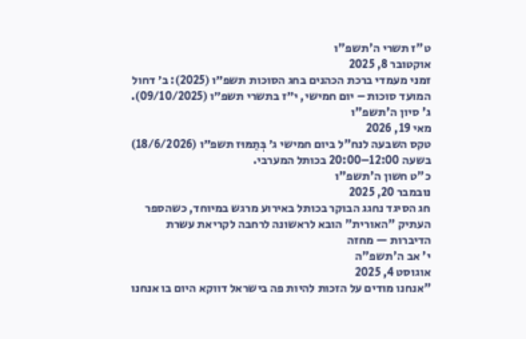ט"ז תשרי ה'תשפ"ו
אוקטובר 8, 2025
זמני מעמדי ברכת הכהנים בחג הסוכות תשפ״ו (2025): ב׳ דחול המועד סוכות – יום חמישי, י״ז בתשרי תשפ״ו (09/10/2025).
ג' סיון ה'תשפ"ו
מאי 19, 2026
טקס השבעה לנח"ל ביום חמישי ג׳ בְּתַמּוּז תשפ״ו (18/6/2026) בשעה 12:00–20:00 בכותל המערבי.
כ"ט חשון ה'תשפ"ו
נובמבר 20, 2025
חג הסיגד נחגג הבוקר בכותל באירוע מרגש במיוחד, כשהספר העתיק "האורית" הובא לראשונה לרחבה לקריאת עשרת הדיברות — מחזה
י' אב ה'תשפ"ה
אוגוסט 4, 2025
"אנחנו מודים על הזכות להיות פה בישראל דווקא היום בו אנחנו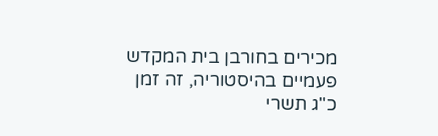מכירים בחורבן בית המקדש פעמיים בהיסטוריה, זה זמן
כ"ג תשרי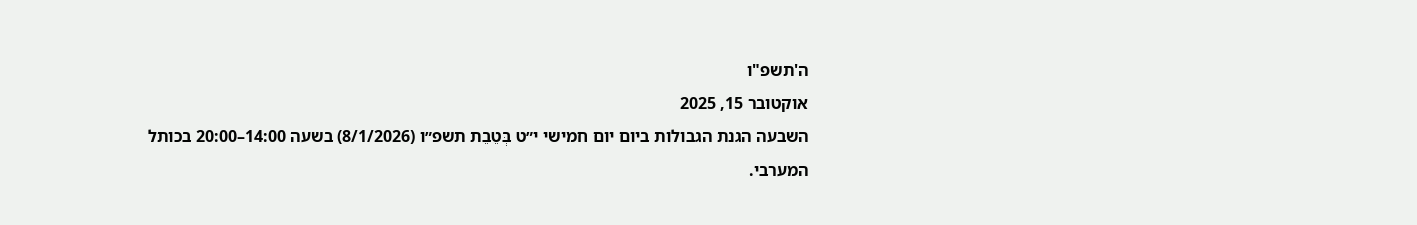ה'תשפ"ו
אוקטובר 15, 2025
השבעה הגנת הגבולות ביום יום חמישי י״ט בְּטֵבֵת תשפ״ו (8/1/2026) בשעה 14:00–20:00 בכותל המערבי.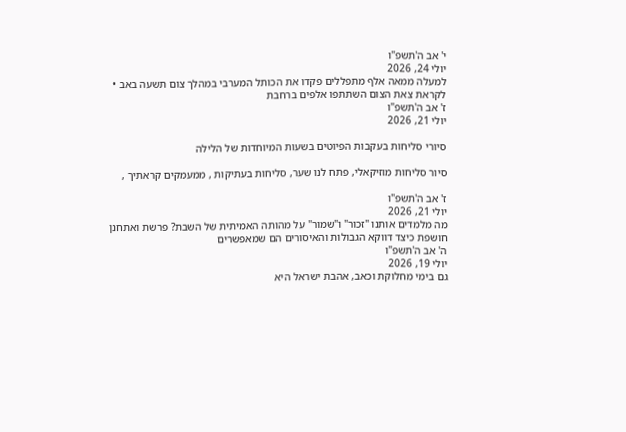י' אב ה'תשפ"ו
יולי 24, 2026
למעלה ממאה אלף מתפללים פקדו את הכותל המערבי במהלך צום תשעה באב • לקראת צאת הצום השתתפו אלפים ברחבת
ז' אב ה'תשפ"ו
יולי 21, 2026

סיורי סליחות בעקבות הפיוטים בשעות המיוחדות של הלילה

סיור סליחות מוזיקאלי, פתח לנו שער, סליחות בעתיקות , ממעמקים קראתיך ,

ז' אב ה'תשפ"ו
יולי 21, 2026
מה מלמדים אותנו "זכור" ו"שמור" על מהותה האמיתית של השבת? פרשת ואתחנן חושפת כיצד דווקא הגבולות והאיסורים הם שמאפשרים
ה' אב ה'תשפ"ו
יולי 19, 2026
גם בימי מחלוקת וכאב, אהבת ישראל היא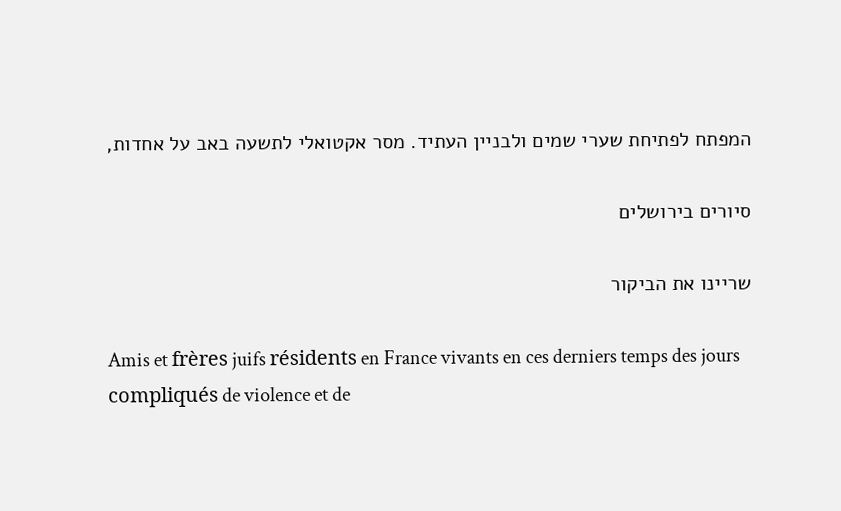המפתח לפתיחת שערי שמים ולבניין העתיד. מסר אקטואלי לתשעה באב על אחדות,

סיורים בירושלים

שריינו את הביקור

Amis et frères juifs résidents en France vivants en ces derniers temps des jours compliqués de violence et de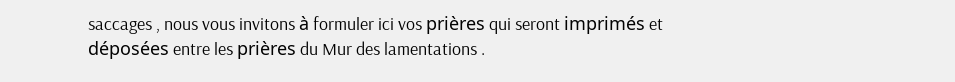saccages , nous vous invitons à formuler ici vos prières qui seront imprimés et déposées entre les prières du Mur des lamentations .